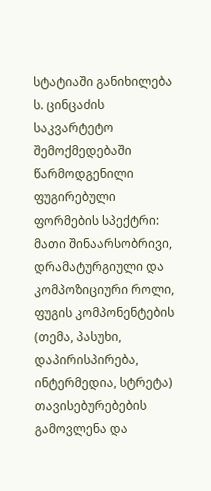სტატიაში განიხილება ს. ცინცაძის საკვარტეტო შემოქმედებაში წარმოდგენილი ფუგირებული ფორმების სპექტრი: მათი შინაარსობრივი, დრამატურგიული და კომპოზიციური როლი, ფუგის კომპონენტების (თემა, პასუხი, დაპირისპირება, ინტერმედია, სტრეტა) თავისებურებების გამოვლენა და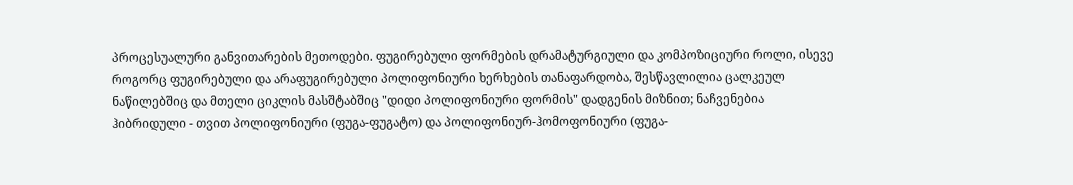პროცესუალური განვითარების მეთოდები. ფუგირებული ფორმების დრამატურგიული და კომპოზიციური როლი, ისევე როგორც ფუგირებული და არაფუგირებული პოლიფონიური ხერხების თანაფარდობა, შესწავლილია ცალკეულ ნაწილებშიც და მთელი ციკლის მასშტაბშიც "დიდი პოლიფონიური ფორმის" დადგენის მიზნით; ნაჩვენებია ჰიბრიდული - თვით პოლიფონიური (ფუგა-ფუგატო) და პოლიფონიურ-ჰომოფონიური (ფუგა-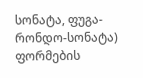სონატა, ფუგა-რონდო-სონატა) ფორმების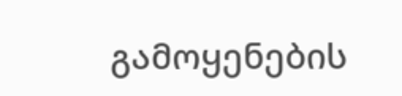გამოყენების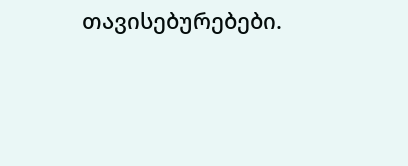თავისებურებები.